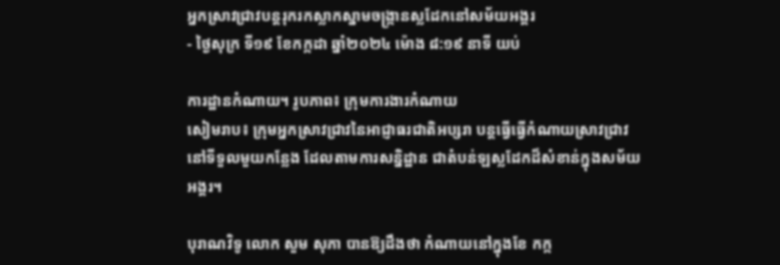អ្នកស្រាវជ្រាវបន្តរុករកស្លាកស្នាមចង្រ្កានស្លដែកនៅសម័យអង្គរ
- ថ្ងៃសុក្រ ទី១៩ ខែកក្កដា ឆ្នាំ២០២៤ ម៉ោង ៨:១៩ នាទី យប់

ការដ្ឋានកំណាយ។ រូបភាព៖ ក្រុមការងារកំណាយ
សៀមរាប៖ ក្រុមអ្នកស្រាវជ្រាវនៃអាជ្ញាធរជាតិអប្សរា បន្តធ្វើធ្វើកំណាយស្រាវជ្រាវនៅទីទួលមួយកន្លែង ដែលតាមការសន្និដ្ឋាន ជាតំបន់ឡស្លដែកដ៏សំខាន់ក្នុងសម័យអង្គរ។

បុរាណវិទូ លោក សួម សុភា បានឱ្យដឹងថា កំណាយនៅក្នុងខែ កក្ក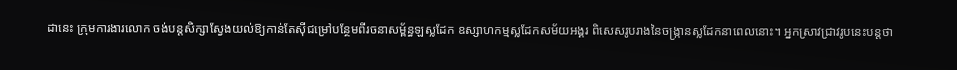ដានេះ ក្រុមការងារលោក ចង់បន្តសិក្សាស្វែងយល់ឱ្យកាន់តែស៊ីជម្រៅបន្ថែមពីរចនាសម្ព័ន្ធឡស្លដែក ឧស្សាហកម្មស្លដែកសម័យអង្គរ ពិសេសរូបរាងនៃចង្រ្កានស្លដែកនាពេលនោះ។ អ្នកស្រាវជ្រាវរូបនេះបន្តថា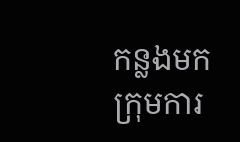កន្លងមកក្រុមការ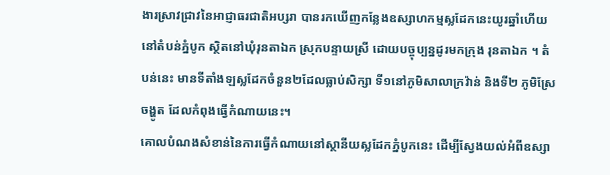ងារស្រាវជ្រាវនៃអាជ្ញាធរជាតិអប្សរា បានរកឃើញកន្លែងឧស្សាហកម្មស្លដែកនេះយូរឆ្នាំហើយ នៅតំបន់ភ្នំបូក ស្ថិតនៅឃុំរុនតាឯក ស្រុកបន្ទាយស្រី ដោយបច្ចុប្បន្នដូរមកក្រុង រុនតាឯក ។ តំបន់នេះ មានទីតាំងឡស្លដែកចំនួន២ដែលធ្លាប់សិក្សា ទី១នៅភូមិសាលាក្រវ៉ាន់ និងទី២ ភូមិស្រែចង្ហូត ដែលកំពុងធ្វើកំណាយនេះ។
គោលបំណងសំខាន់នៃការធ្វើកំណាយនៅស្ថានីយស្លដែកភ្នំបូកនេះ ដើម្បីស្វែងយល់អំពីឧស្សា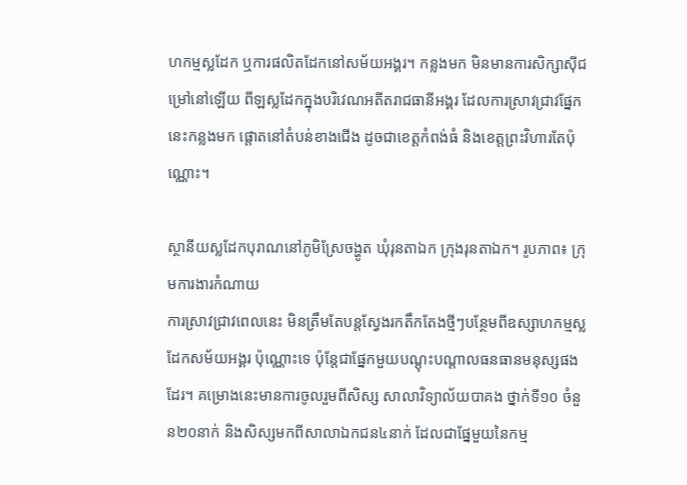ហកម្មស្លដែក ឬការផលិតដែកនៅសម័យអង្គរ។ កន្លងមក មិនមានការសិក្សាស៊ីជម្រៅនៅឡើយ ពីឡស្លដែកក្នុងបរិវេណអតីតរាជធានីអង្គរ ដែលការស្រាវជ្រាវផ្នែកនេះកន្លងមក ផ្តោតនៅតំបន់ខាងជើង ដូចជាខេត្តកំពង់ធំ និងខេត្តព្រះវិហារតែប៉ុណ្ណោះ។

ស្ថានីយស្លដែកបុរាណនៅភូមិស្រែចង្ហូត ឃុំរុនតាឯក ក្រុងរុនតាឯក។ រូបភាព៖ ក្រុមការងារកំណាយ
ការស្រាវជ្រាវពេលនេះ មិនត្រឹមតែបន្តស្វែងរកតឹកតែងថ្មីៗបន្ថែមពីឧស្សាហកម្មស្លដែកសម័យអង្គរ ប៉ុណ្ណោះទេ ប៉ុន្តែជាផ្នែកមួយបណ្ដុះបណ្ដាលធនធានមនុស្សផងដែរ។ គម្រោងនេះមានការចូលរួមពីសិស្ស សាលាវិទ្យាល័យបាគង ថ្នាក់ទី១០ ចំនួន២០នាក់ និងសិស្សមកពីសាលាឯកជន៤នាក់ ដែលជាផ្នែមួយនៃកម្ម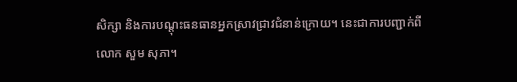សិក្សា និងការបណ្ដុះធនធានអ្នកស្រាវជ្រាវជំនាន់ក្រោយ។ នេះជាការបញ្ជាក់ពីលោក សួម សុភា។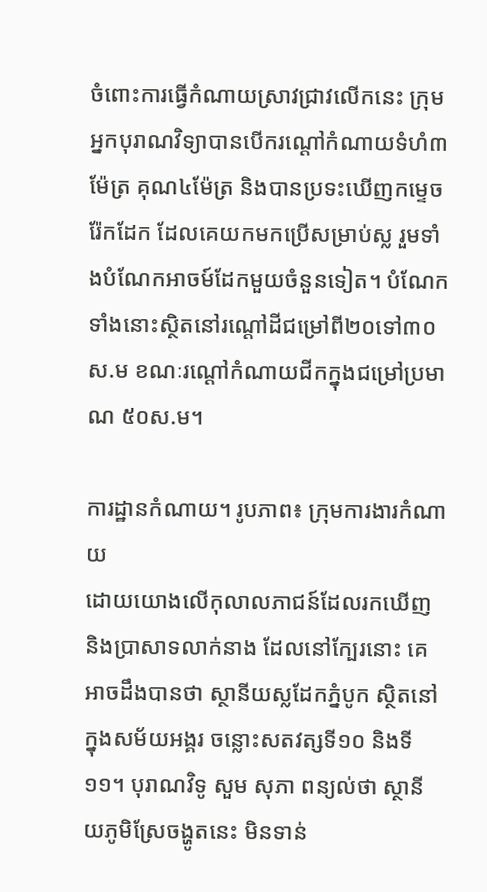ចំពោះការធ្វើកំណាយស្រាវជ្រាវលើកនេះ ក្រុមអ្នកបុរាណវិទ្យាបានបើករណ្ដៅកំណាយទំហំ៣ម៉ែត្រ គុណ៤ម៉ែត្រ និងបានប្រទះឃើញកម្ទេចរ៉ែកដែក ដែលគេយកមកប្រើសម្រាប់ស្ល រួមទាំងបំណែកអាចម៍ដែកមួយចំនួនទៀត។ បំណែកទាំងនោះស្ថិតនៅរណ្ដៅដីជម្រៅពី២០ទៅ៣០ស.ម ខណៈរណ្ដៅកំណាយជីកក្នុងជម្រៅប្រមាណ ៥០ស.ម។

ការដ្ឋានកំណាយ។ រូបភាព៖ ក្រុមការងារកំណាយ
ដោយយោងលើកុលាលភាជន៍ដែលរកឃើញ និងប្រាសាទលាក់នាង ដែលនៅក្បែរនោះ គេអាចដឹងបានថា ស្ថានីយស្លដែកភ្នំបូក ស្ថិតនៅក្នុងសម័យអង្គរ ចន្លោះសតវត្សទី១០ និងទី១១។ បុរាណវិទូ សួម សុភា ពន្យល់ថា ស្ថានីយភូមិស្រែចង្ហូតនេះ មិនទាន់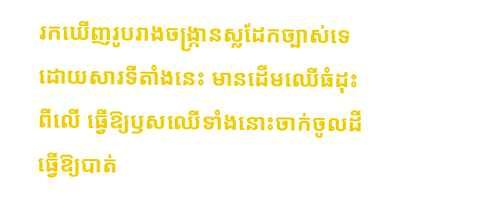រកឃើញរូបរាងចង្រ្កានស្លដែកច្បាស់ទេ ដោយសារទីតាំងនេះ មានដើមឈើធំដុះពីលើ ធ្វើឱ្យឫសឈើទាំងនោះចាក់ចូលដីធ្វើឱ្យបាត់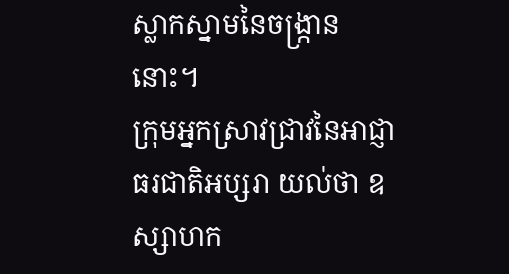ស្លាកស្នាមនៃចង្រ្កាននោះ។
ក្រុមអ្នកស្រាវជ្រាវនៃអាជ្ញាធរជាតិអប្សរា យល់ថា ឧស្សាហក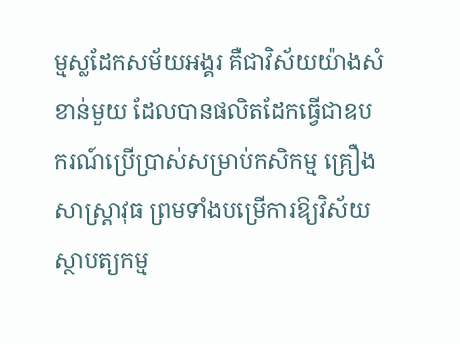ម្មស្លដែកសម័យអង្គរ គឺជាវិស័យយ៉ាងសំខាន់មួយ ដែលបានផលិតដែកធ្វើជាឧបករណ៍ប្រើប្រាស់សម្រាប់កសិកម្ម គ្រឿងសាស្ត្រាវុធ ព្រមទាំងបម្រើការឱ្យវិស័យស្ថាបត្យកម្ម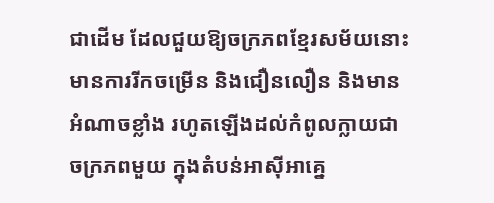ជាដើម ដែលជួយឱ្យចក្រភពខ្មែរសម័យនោះ មានការរីកចម្រើន និងជឿនលឿន និងមានអំណាចខ្លាំង រហូតឡើងដល់កំពូលក្លាយជាចក្រភពមួយ ក្នុងតំបន់អាស៊ីអាគ្នេ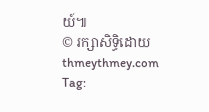យ៍៕
© រក្សាសិទ្ធិដោយ thmeythmey.com
Tag: